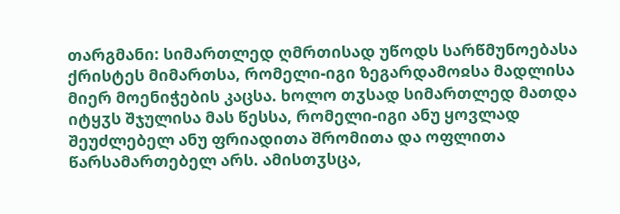თარგმანი: სიმართლედ ღმრთისად უწოდს სარწმუნოებასა ქრისტეს მიმართსა, რომელი-იგი ზეგარდამოჲსა მადლისა მიერ მოენიჭების კაცსა. ხოლო თჳსად სიმართლედ მათდა იტყჳს შჯულისა მას წესსა, რომელი-იგი ანუ ყოვლად შეუძლებელ ანუ ფრიადითა შრომითა და ოფლითა წარსამართებელ არს. ამისთჳსცა,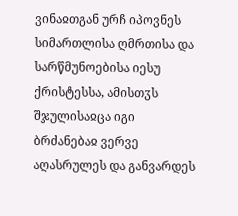ვინაჲთგან ურჩ იპოვნეს სიმართლისა ღმრთისა და სარწმუნოებისა იესუ ქრისტესსა, ამისთჳს შჯულისაჲცა იგი ბრძანებაჲ ვერვე აღასრულეს და განვარდეს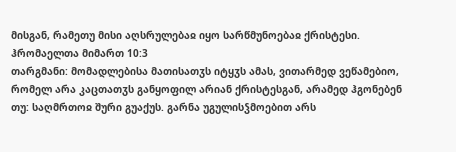მისგან, რამეთუ მისი აღსრულებაჲ იყო სარწმუნოებაჲ ქრისტესი.
ჰრომაელთა მიმართ 10:3
თარგმანი: მომადლებისა მათისათჳს იტყჳს ამას, ვითარმედ ვეწამებიო, რომელ არა კაცთათჳს განყოფილ არიან ქრისტესგან, არამედ ჰგონებენ თუ: საღმრთოჲ შური გუაქუს. გარნა უგულისჴმოებით არს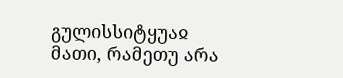გულისსიტყუაჲ მათი, რამეთუ არა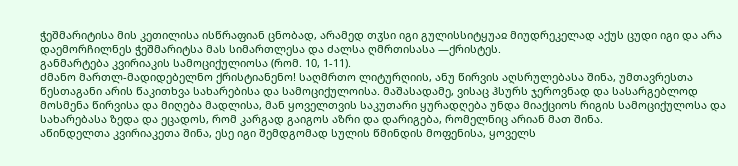ჭეშმარიტისა მის კეთილისა ისწრაფიან ცნობად, არამედ თჳსი იგი გულისსიტყუაჲ მიუდრეკელად აქუს ცუდი იგი და არა დაემორჩილნეს ჭეშმარიტსა მას სიმართლესა და ძალსა ღმრთისასა —ქრისტეს.
განმარტება კვირიაკის სამოციქულიოსა (რომ. 10, 1-11).
ძმანო მართლ-მადიდებელნო ქრისტიანენო! საღმრთო ლიტურღიის, ანუ წირვის აღსრულებასა შინა, უმთავრესთა წესთაგანი არის წაკითხვა სახარებისა და სამოციქულოისა. მაშასადამე, ვისაც ჰსურს ჯეროვნად და სასარგებლოდ მოსმენა წირვისა და მიღება მადლისა, მან ყოველთვის საკუთარი ყურადღება უნდა მიაქციოს რიგის სამოციქულოსა და სახარებასა ზედა და ეცადოს, რომ კარგად გაიგოს აზრი და დარიგება, რომელნიც არიან მათ შინა.
აწინდელთა კვირიაკეთა შინა, ესე იგი შემდგომად სულის წმინდის მოფენისა, ყოველს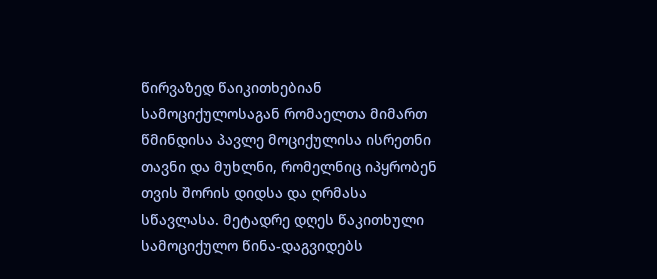წირვაზედ წაიკითხებიან სამოციქულოსაგან რომაელთა მიმართ წმინდისა პავლე მოციქულისა ისრეთნი თავნი და მუხლნი, რომელნიც იპყრობენ თვის შორის დიდსა და ღრმასა სწავლასა. მეტადრე დღეს წაკითხული სამოციქულო წინა-დაგვიდებს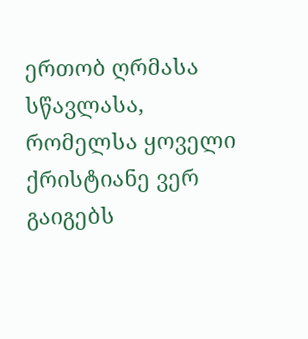ერთობ ღრმასა სწავლასა, რომელსა ყოველი ქრისტიანე ვერ გაიგებს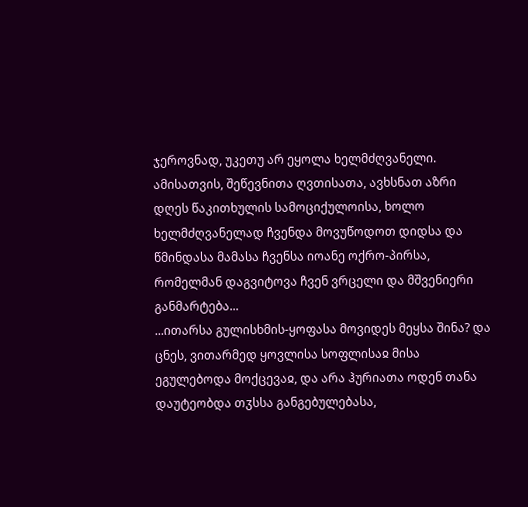ჯეროვნად, უკეთუ არ ეყოლა ხელმძღვანელი. ამისათვის, შეწევნითა ღვთისათა, ავხსნათ აზრი დღეს წაკითხულის სამოციქულოისა, ხოლო ხელმძღვანელად ჩვენდა მოვუწოდოთ დიდსა და წმინდასა მამასა ჩვენსა იოანე ოქრო-პირსა, რომელმან დაგვიტოვა ჩვენ ვრცელი და მშვენიერი განმარტება...
...ითარსა გულისხმის-ყოფასა მოვიდეს მეყსა შინა? და ცნეს, ვითარმედ ყოვლისა სოფლისაჲ მისა ეგულებოდა მოქცევაჲ, და არა ჰურიათა ოდენ თანა დაუტეობდა თჳსსა განგებულებასა,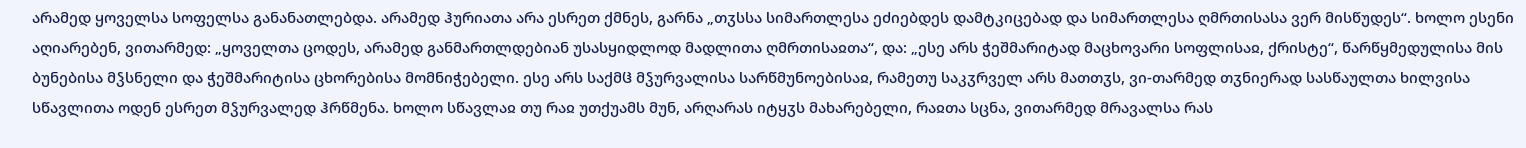არამედ ყოველსა სოფელსა განანათლებდა. არამედ ჰურიათა არა ესრეთ ქმნეს, გარნა „თჳსსა სიმართლესა ეძიებდეს დამტკიცებად და სიმართლესა ღმრთისასა ვერ მისწუდეს“. ხოლო ესენი აღიარებენ, ვითარმედ: „ყოველთა ცოდეს, არამედ განმართლდებიან უსასყიდლოდ მადლითა ღმრთისაჲთა“, და: „ესე არს ჭეშმარიტად მაცხოვარი სოფლისაჲ, ქრისტე“, წარწყმედულისა მის ბუნებისა მჴსნელი და ჭეშმარიტისა ცხორებისა მომნიჭებელი. ესე არს საქმჱ მჴურვალისა სარწმუნოებისაჲ, რამეთუ საკჳრველ არს მათთჳს, ვი-თარმედ თჳნიერად სასწაულთა ხილვისა სწავლითა ოდენ ესრეთ მჴურვალედ ჰრწმენა. ხოლო სწავლაჲ თუ რაჲ უთქუამს მუნ, არღარას იტყჳს მახარებელი, რაჲთა სცნა, ვითარმედ მრავალსა რას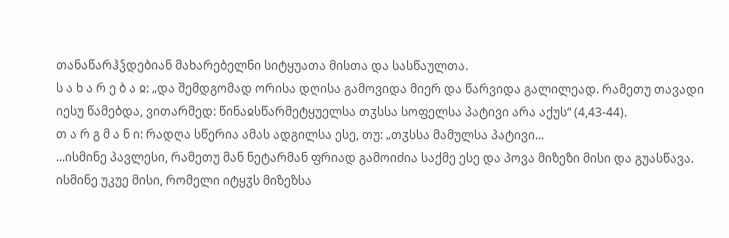თანაწარჰჴდებიან მახარებელნი სიტყუათა მისთა და სასწაულთა.
ს ა ხ ა რ ე ბ ა ჲ: „და შემდგომად ორისა დღისა გამოვიდა მიერ და წარვიდა გალილეად. რამეთუ თავადი იესუ წამებდა, ვითარმედ: წინაჲსწარმეტყუელსა თჳსსა სოფელსა პატივი არა აქუს“ (4,43-44).
თ ა რ გ მ ა ნ ი: რადღა სწერია ამას ადგილსა ესე, თუ: „თჳსსა მამულსა პატივი...
...ისმინე პავლესი, რამეთუ მან ნეტარმან ფრიად გამოიძია საქმე ესე და პოვა მიზეზი მისი და გუასწავა. ისმინე უკუე მისი, რომელი იტყჳს მიზეზსა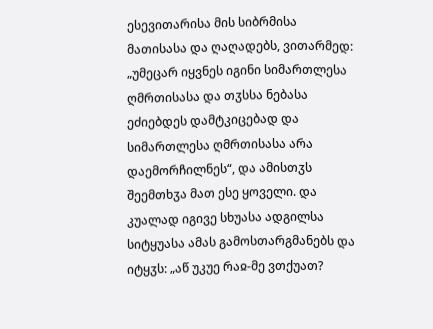ესევითარისა მის სიბრმისა მათისასა და ღაღადებს, ვითარმედ: „უმეცარ იყვნეს იგინი სიმართლესა ღმრთისასა და თჳსსა ნებასა ეძიებდეს დამტკიცებად და სიმართლესა ღმრთისასა არა დაემორჩილნეს“, და ამისთჳს შეემთხჳა მათ ესე ყოველი. და კუალად იგივე სხუასა ადგილსა სიტყუასა ამას გამოსთარგმანებს და იტყჳს: „აწ უკუე რაჲ-მე ვთქუათ?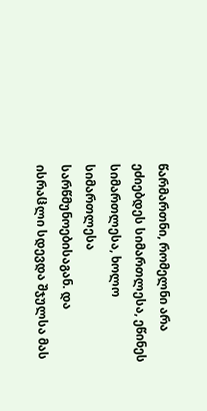წარმართნი, რომელნი არა ეძიებდეს სიმართლესა, ეწინეს სიმართლესა, ხოლო სიმართლესა სარწმუნოებისაგან. და ისრაჱლი სდევდა შჯულსა მას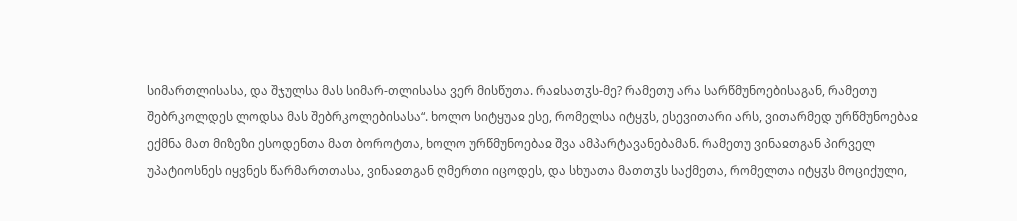სიმართლისასა, და შჯულსა მას სიმარ-თლისასა ვერ მისწუთა. რაჲსათჳს-მე? რამეთუ არა სარწმუნოებისაგან, რამეთუ შებრკოლდეს ლოდსა მას შებრკოლებისასა“. ხოლო სიტყუაჲ ესე, რომელსა იტყჳს, ესევითარი არს, ვითარმედ ურწმუნოებაჲ ექმნა მათ მიზეზი ესოდენთა მათ ბოროტთა, ხოლო ურწმუნოებაჲ შვა ამპარტავანებამან. რამეთუ ვინაჲთგან პირველ უპატიოსნეს იყვნეს წარმართთასა, ვინაჲთგან ღმერთი იცოდეს, და სხუათა მათთჳს საქმეთა, რომელთა იტყჳს მოციქული,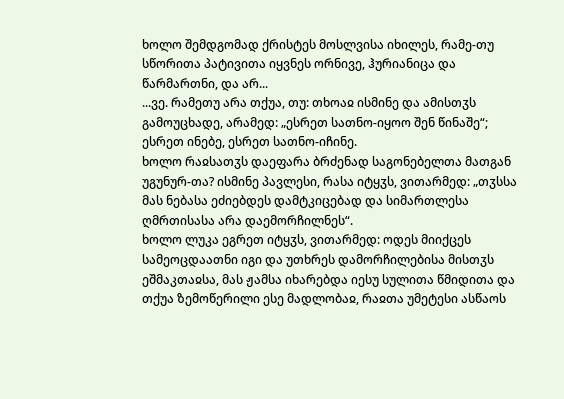ხოლო შემდგომად ქრისტეს მოსლვისა იხილეს, რამე-თუ სწორითა პატივითა იყვნეს ორნივე, ჰურიანიცა და წარმართნი, და არ...
...ვე. რამეთუ არა თქუა, თუ: თხოაჲ ისმინე და ამისთჳს გამოუცხადე, არამედ: „ესრეთ სათნო-იყოო შენ წინაშე“; ესრეთ ინებე, ესრეთ სათნო-იჩინე.
ხოლო რაჲსათჳს დაეფარა ბრძენად საგონებელთა მათგან უგუნურ-თა? ისმინე პავლესი, რასა იტყჳს, ვითარმედ: „თჳსსა მას ნებასა ეძიებდეს დამტკიცებად და სიმართლესა ღმრთისასა არა დაემორჩილნეს“.
ხოლო ლუკა ეგრეთ იტყჳს, ვითარმედ: ოდეს მიიქცეს სამეოცდაათნი იგი და უთხრეს დამორჩილებისა მისთჳს ეშმაკთაჲსა, მას ჟამსა იხარებდა იესუ სულითა წმიდითა და თქუა ზემოწერილი ესე მადლობაჲ, რაჲთა უმეტესი ასწაოს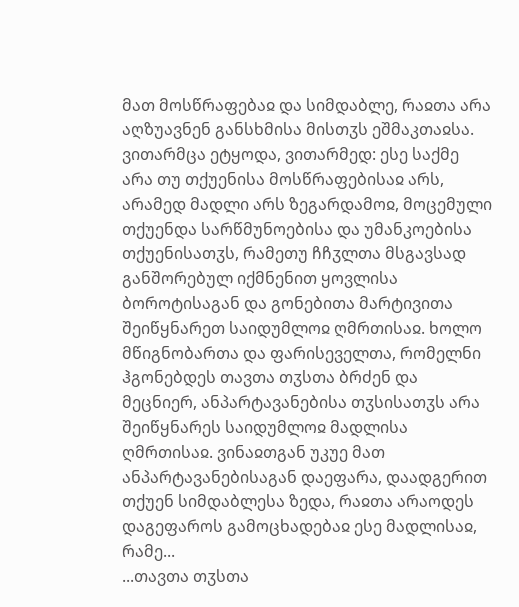მათ მოსწრაფებაჲ და სიმდაბლე, რაჲთა არა აღზუავნენ განსხმისა მისთჳს ეშმაკთაჲსა. ვითარმცა ეტყოდა, ვითარმედ: ესე საქმე არა თუ თქუენისა მოსწრაფებისაჲ არს, არამედ მადლი არს ზეგარდამოჲ, მოცემული თქუენდა სარწმუნოებისა და უმანკოებისა თქუენისათჳს, რამეთუ ჩჩჳლთა მსგავსად განშორებულ იქმნენით ყოვლისა ბოროტისაგან და გონებითა მარტივითა შეიწყნარეთ საიდუმლოჲ ღმრთისაჲ. ხოლო მწიგნობართა და ფარისეველთა, რომელნი ჰგონებდეს თავთა თჳსთა ბრძენ და მეცნიერ, ანპარტავანებისა თჳსისათჳს არა შეიწყნარეს საიდუმლოჲ მადლისა ღმრთისაჲ. ვინაჲთგან უკუე მათ ანპარტავანებისაგან დაეფარა, დაადგერით თქუენ სიმდაბლესა ზედა, რაჲთა არაოდეს დაგეფაროს გამოცხადებაჲ ესე მადლისაჲ, რამე...
...თავთა თჳსთა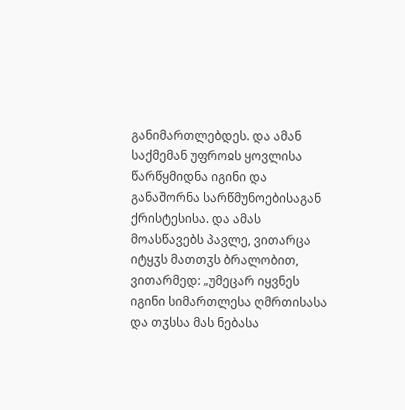განიმართლებდეს. და ამან საქმემან უფროჲს ყოვლისა წარწყმიდნა იგინი და განაშორნა სარწმუნოებისაგან ქრისტესისა. და ამას მოასწავებს პავლე, ვითარცა იტყჳს მათთჳს ბრალობით, ვითარმედ: „უმეცარ იყვნეს იგინი სიმართლესა ღმრთისასა და თჳსსა მას ნებასა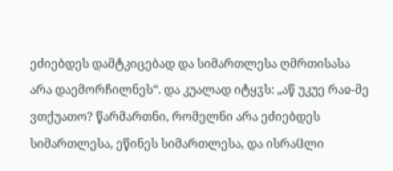ეძიებდეს დამტკიცებად და სიმართლესა ღმრთისასა არა დაემორჩილნეს“. და კუალად იტყჳს: „აწ უკუე რაჲ-მე ვთქუათო? წარმართნი, რომელნი არა ეძიებდეს სიმართლესა, ეწინეს სიმართლესა, და ისრაჱლი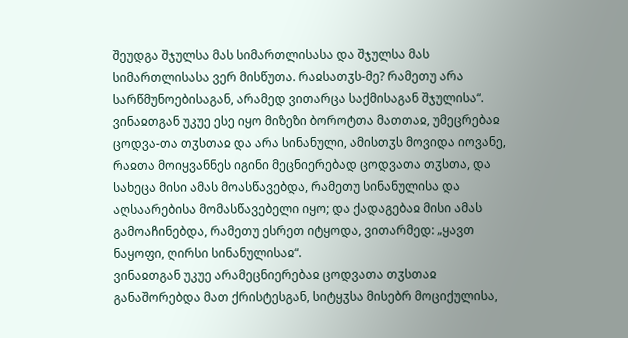შეუდგა შჯულსა მას სიმართლისასა და შჯულსა მას სიმართლისასა ვერ მისწუთა. რაჲსათჳს-მე? რამეთუ არა სარწმუნოებისაგან, არამედ ვითარცა საქმისაგან შჯულისა“. ვინაჲთგან უკუე ესე იყო მიზეზი ბოროტთა მათთაჲ, უმეცრებაჲ ცოდვა-თა თჳსთაჲ და არა სინანული, ამისთჳს მოვიდა იოვანე, რაჲთა მოიყვანნეს იგინი მეცნიერებად ცოდვათა თჳსთა, და სახეცა მისი ამას მოასწავებდა, რამეთუ სინანულისა და აღსაარებისა მომასწავებელი იყო; და ქადაგებაჲ მისი ამას გამოაჩინებდა, რამეთუ ესრეთ იტყოდა, ვითარმედ: „ყავთ ნაყოფი, ღირსი სინანულისაჲ“.
ვინაჲთგან უკუე არამეცნიერებაჲ ცოდვათა თჳსთაჲ განაშორებდა მათ ქრისტესგან, სიტყჳსა მისებრ მოციქულისა,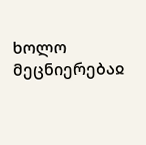ხოლო მეცნიერებაჲ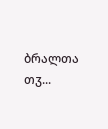ბრალთა თჳ...